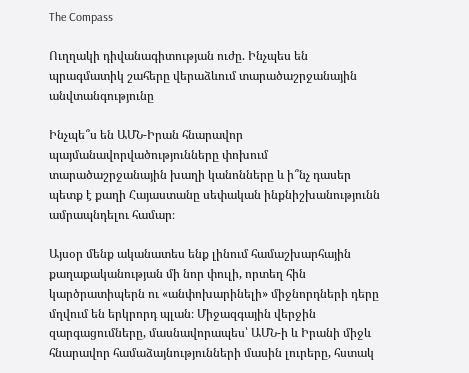The Compass

Ուղղակի դիվանագիտության ուժը. Ինչպես են պրագմատիկ շահերը վերաձևում տարածաշրջանային անվտանգությունը

Ինչպե՞ս են ԱՄՆ-Իրան հնարավոր պայմանավորվածությունները փոխում տարածաշրջանային խաղի կանոնները և ի՞նչ դասեր պետք է քաղի Հայաստանը սեփական ինքնիշխանությունն ամրապնդելու համար։

Այսօր մենք ականատես ենք լինում համաշխարհային քաղաքականության մի նոր փուլի, որտեղ հին կարծրատիպերն ու «անփոխարինելի» միջնորդների դերը մղվում են երկրորդ պլան։ Միջազգային վերջին զարգացումները, մասնավորապես՝ ԱՄՆ-ի և Իրանի միջև հնարավոր համաձայնությունների մասին լուրերը, հստակ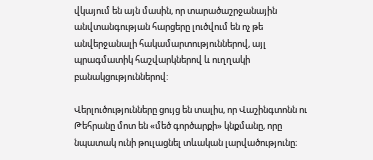վկայում են այն մասին, որ տարածաշրջանային անվտանգության հարցերը լուծվում են ոչ թե անվերջանալի հակամարտություններով, այլ պրագմատիկ հաշվարկներով և ուղղակի բանակցություններով:

Վերլուծությունները ցույց են տալիս, որ Վաշինգտոնն ու Թեհրանը մոտ են «մեծ գործարքի» կնքմանը, որը նպատակ ունի թուլացնել տևական լարվածությունը։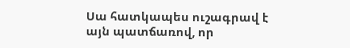Սա հատկապես ուշագրավ է այն պատճառով, որ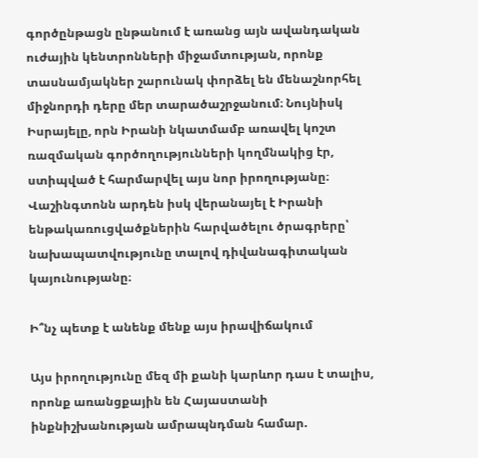գործընթացն ընթանում է առանց այն ավանդական ուժային կենտրոնների միջամտության, որոնք տասնամյակներ շարունակ փորձել են մենաշնորհել միջնորդի դերը մեր տարածաշրջանում։ Նույնիսկ Իսրայելը, որն Իրանի նկատմամբ առավել կոշտ ռազմական գործողությունների կողմնակից էր, ստիպված է հարմարվել այս նոր իրողությանը։ Վաշինգտոնն արդեն իսկ վերանայել է Իրանի ենթակառուցվածքներին հարվածելու ծրագրերը՝ նախապատվությունը տալով դիվանագիտական կայունությանը։

Ի՞նչ պետք է անենք մենք այս իրավիճակում

Այս իրողությունը մեզ մի քանի կարևոր դաս է տալիս, որոնք առանցքային են Հայաստանի ինքնիշխանության ամրապնդման համար.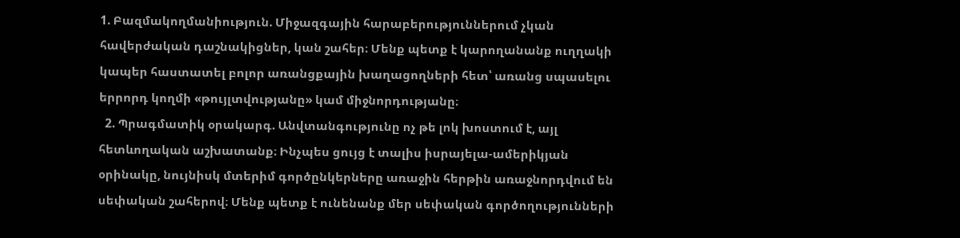1. Բազմակողմանիություն. Միջազգային հարաբերություններում չկան հավերժական դաշնակիցներ, կան շահեր։ Մենք պետք է կարողանանք ուղղակի կապեր հաստատել բոլոր առանցքային խաղացողների հետ՝ առանց սպասելու երրորդ կողմի «թույլտվությանը» կամ միջնորդությանը։
  2. Պրագմատիկ օրակարգ. Անվտանգությունը ոչ թե լոկ խոստում է, այլ հետևողական աշխատանք։ Ինչպես ցույց է տալիս իսրայելա-ամերիկյան օրինակը, նույնիսկ մտերիմ գործընկերները առաջին հերթին առաջնորդվում են սեփական շահերով։ Մենք պետք է ունենանք մեր սեփական գործողությունների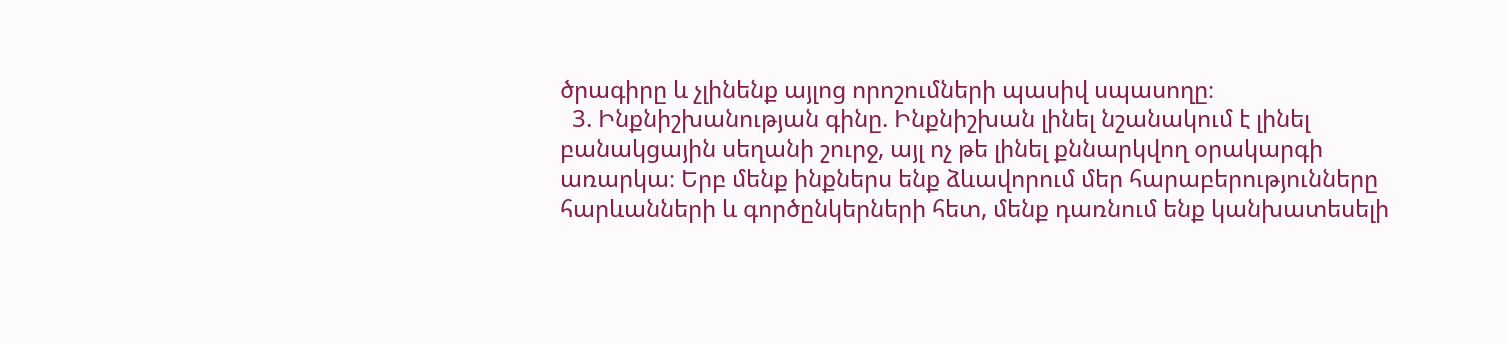ծրագիրը և չլինենք այլոց որոշումների պասիվ սպասողը։
  3. Ինքնիշխանության գինը. Ինքնիշխան լինել նշանակում է լինել բանակցային սեղանի շուրջ, այլ ոչ թե լինել քննարկվող օրակարգի առարկա։ Երբ մենք ինքներս ենք ձևավորում մեր հարաբերությունները հարևանների և գործընկերների հետ, մենք դառնում ենք կանխատեսելի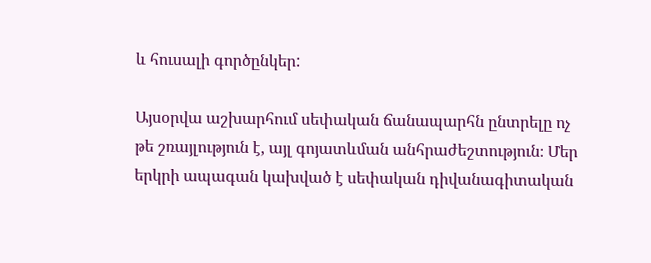և հուսալի գործընկեր:

Այսօրվա աշխարհում սեփական ճանապարհն ընտրելը ոչ թե շռայլություն է, այլ գոյատևման անհրաժեշտություն։ Մեր երկրի ապագան կախված է սեփական դիվանագիտական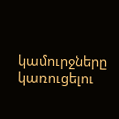կամուրջները կառուցելու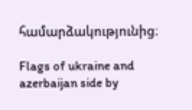համարձակությունից։

Flags of ukraine and azerbaijan side by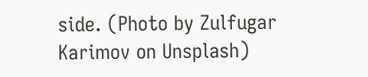side. (Photo by Zulfugar Karimov on Unsplash)